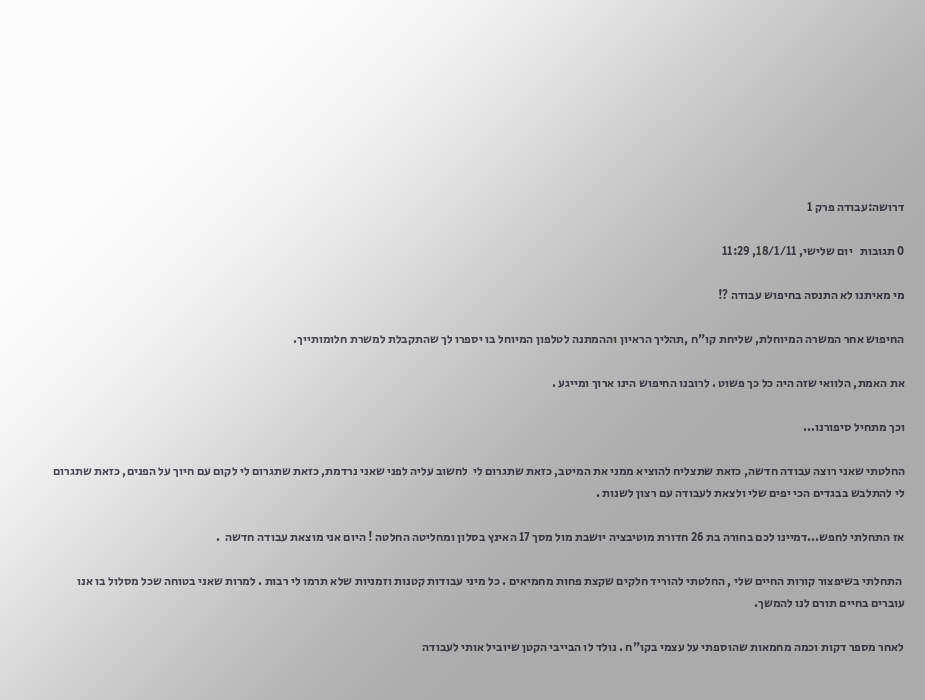דרושה:עבודה פרק 1

0 תגובות   יום שלישי, 18/1/11, 11:29

מי מאיתנו לא התנסה בחיפוש עבודה ?!

החיפוש אחר המשרה המיוחלת, שליחת קו"ח ,תהליך הראיון וההמתנה לטלפון המיוחל בו יספרו לך שהתקבלת למשרת חלומותייך.

את האמת, הלוואי שזה היה כל כך פשוט . לרובנו החיפוש הינו ארוך ומייגע .

וכך מתחיל סיפורנו...

החלטתי שאני רוצה עבודה חדשה, כזאת שתצליח להוציא ממני את המיטב, כזאת שתגרום לי  לחשוב עליה לפני שאני נרדמת, כזאת שתגרום לי לקום עם חיוך על הפנים, כזאת שתגרום לי להתלבש בבגדים הכי יפים שלי ולצאת לעבודה עם רצון לשנות .

אז התחלתי לחפש...דמיינו לכם בחורה בת 26 חדורת מוטיבציה יושבת מול מסך 17 האינץ בסלון ומחליטה החלטה ! היום אני מוצאת עבודה חדשה  .

 התחלתי בשיפצור קורות החיים שלי , החלטתי להוריד חלקים שקצת פחות מחמיאים . כל מיני עבודות קטנות וזמניות שלא תרמו לי רבות . למרות שאני בטוחה שכל מסלול בו אנו עוברים בחיים תורם לנו להמשך.

לאחר מספר דקות וכמה מחמאות שהוספתי על עצמי בקו"ח . נולד לו הבייבי הקטן שיוביל אותי לעבודה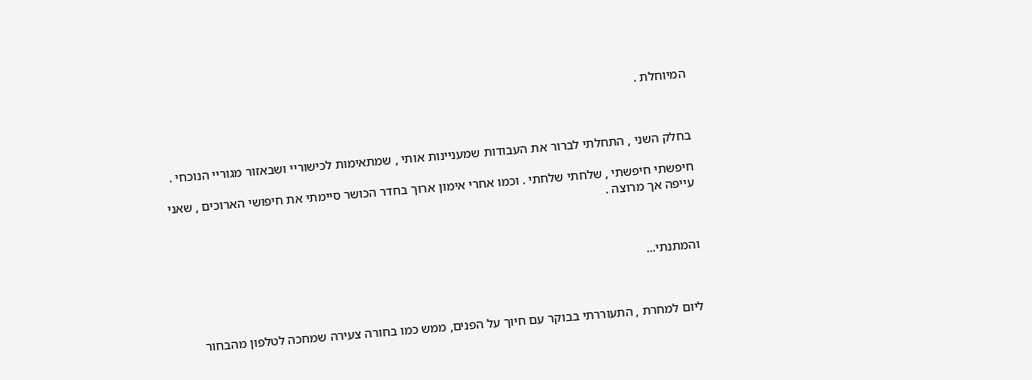המיוחלת .



בחלק השני , התחלתי לברור את העבודות שמעניינות אותי , שמתאימות לכישוריי ושבאזור מגוריי הנוכחי .

חיפשתי חיפשתי , שלחתי שלחתי . וכמו אחרי אימון ארוך בחדר הכושר סיימתי את חיפושי הארוכים , שאני עייפה אך מרוצה .



והמתנתי...



ליום למחרת , התעוררתי בבוקר עם חיוך על הפנים, ממש כמו בחורה צעירה שמחכה לטלפון מהבחור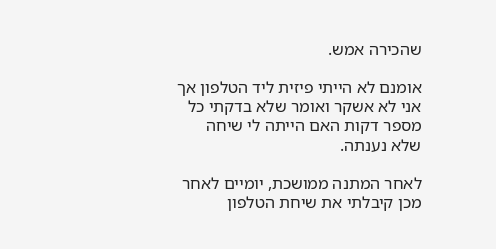שהכירה אמש.

אומנם לא הייתי פיזית ליד הטלפון אך אני לא אשקר ואומר שלא בדקתי כל מספר דקות האם הייתה לי שיחה שלא נענתה.

לאחר המתנה ממושכת, יומיים לאחר מכן קיבלתי את שיחת הטלפון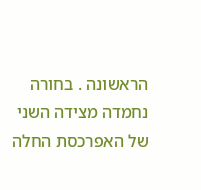הראשונה . בחורה נחמדה מצידה השני של האפרכסת החלה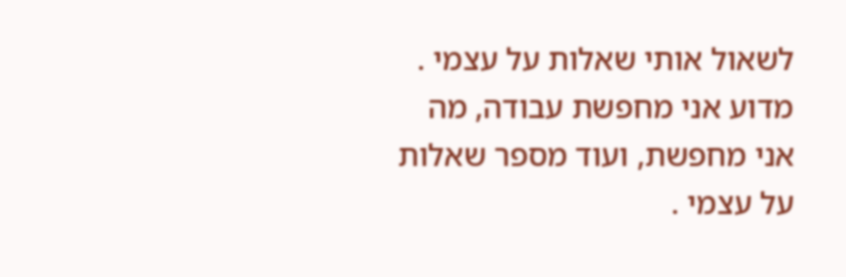לשאול אותי שאלות על עצמי . מדוע אני מחפשת עבודה, מה אני מחפשת, ועוד מספר שאלות על עצמי .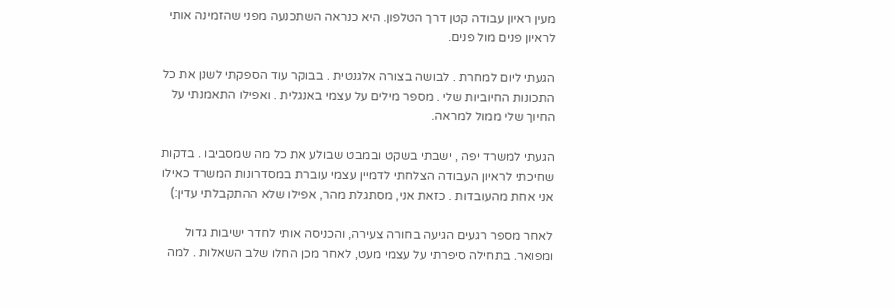מעין ראיון עבודה קטן דרך הטלפון. היא כנראה השתכנעה מפני שהזמינה אותי לראיון פנים מול פנים.

הגעתי ליום למחרת . לבושה בצורה אלגנטית . בבוקר עוד הספקתי לשנן את כל התכונות החיוביות שלי . מספר מילים על עצמי באנגלית . ואפילו התאמנתי על החיוך שלי ממול למראה.

הגעתי למשרד יפה , ישבתי בשקט ובמבט שבולע את כל מה שמסביבו . בדקות שחיכתי לראיון העבודה הצלחתי לדמיין עצמי עוברת במסדרונות המשרד כאילו אני אחת מהעובדות . כזאת אני, מסתגלת מהר, אפילו שלא ההתקבלתי עדין:)

לאחר מספר רגעים הגיעה בחורה צעירה, והכניסה אותי לחדר ישיבות גדול ומפואר. בתחילה סיפרתי על עצמי מעט, לאחר מכן החלו שלב השאלות . למה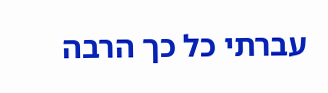עברתי כל כך הרבה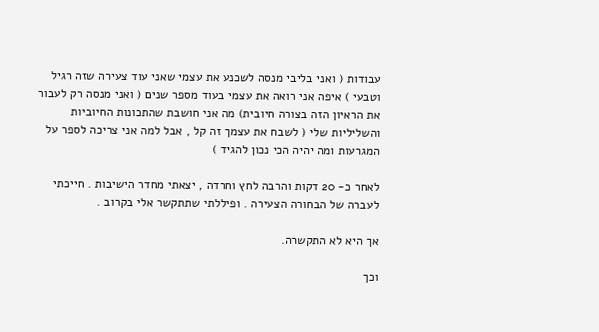עבודות ( ואני בליבי מנסה לשכנע את עצמי שאני עוד צעירה שזה רגיל וטבעי ) איפה אני רואה את עצמי בעוד מספר שנים ( ואני מנסה רק לעבור את הראיון הזה בצורה חיובית) מה אני חושבת שהתכונות החיוביות והשליליות שלי ( לשבח את עצמך זה קל , אבל למה אני צריכה לספר על המגרעות ומה יהיה הכי נכון להגיד )

לאחר כ- 20 דקות והרבה לחץ וחרדה , יצאתי מחדר הישיבות . חייכתי לעברה של הבחורה הצעירה . ופיללתי שתתקשר אלי בקרוב .

אך היא לא התקשרה.

וכך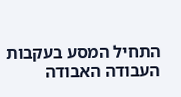התחיל המסע בעקבות העבודה האבודה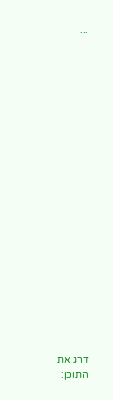...





















דרג את התוכן: